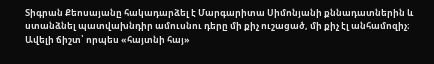Տիգրան Քեոսայանը հակադարձել է Մարգարիտա Սիմոնյանի քննադատներին և ստանձնել պատվախնդիր ամուսնու դերը մի քիչ ուշացած, մի քիչ էլ անհամոզիչ։ Ավելի ճիշտ՝ որպես «հայտնի հայ»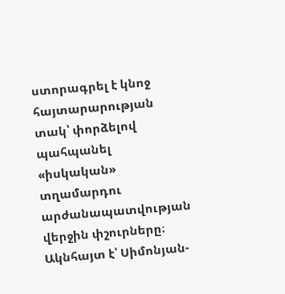ստորագրել է կնոջ հայտարարության տակ՝ փորձելով պահպանել «իսկական» տղամարդու արժանապատվության վերջին փշուրները։
Ակնհայտ է՝ Սիմոնյան-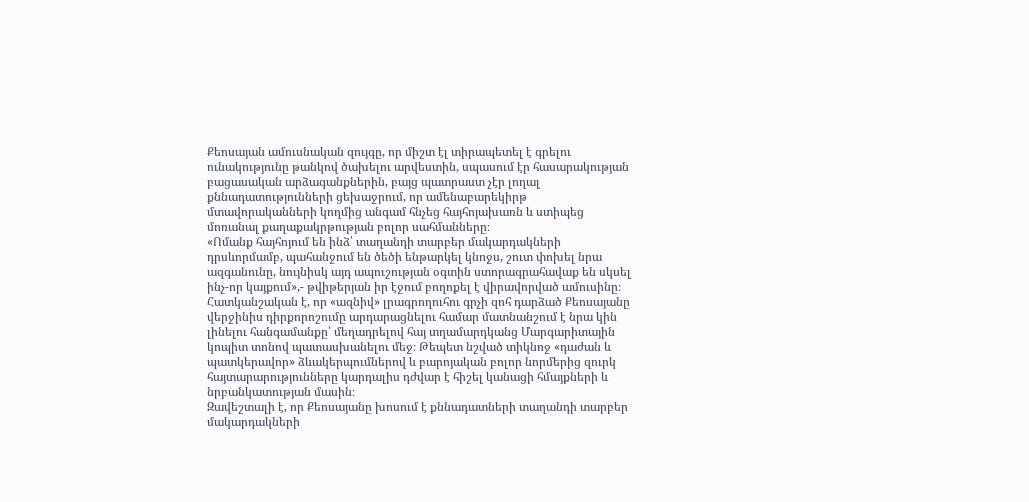Քեոսայան ամուսնական զույգը, որ միշտ էլ տիրապետել է գրելու ունակությունը թանկով ծախելու արվեստին, սպասում էր հասարակության բացասական արձագանքներին, բայց պատրաստ չէր լողալ քննադատությունների ցեխաջրում, որ ամենաբարեկիրթ մտավորականների կողմից անգամ հնչեց հայհոյախառն և ստիպեց մոռանալ քաղաքակրթության բոլոր սահմանները։
«Ոմանք հայհոյում են ինձ՝ տաղանդի տարբեր մակարդակների դրսևորմամբ, պահանջում են ծեծի ենթարկել կնոջս, շուտ փոխել նրա ազգանունը, նույնիսկ այդ ապուշության օգտին ստորագրահավաք են սկսել ինչ-որ կայքում»,- թվիթերյան իր էջում բողոքել է վիրավորված ամուսինը։
Հատկանշական է, որ «ազնիվ» լրագրողուհու գրչի զոհ դարձած Քեոսայանը վերջինիս դիրքորոշումը արդարացնելու համար մատնանշում է նրա կին լինելու հանգամանքը՝ մեղադրելով հայ տղամարդկանց Մարգարիտային կոպիտ տոնով պատասխանելու մեջ։ Թեպետ նշված տիկնոջ «դաժան և պատկերավոր» ձևակերպումներով և բարոյական բոլոր նորմերից զուրկ հայտարարությունները կարդալիս դժվար է հիշել կանացի հմայքների և նրբանկատության մասին։
Զավեշտալի է, որ Քեոսայանը խոսում է քննադատների տաղանդի տարբեր մակարդակների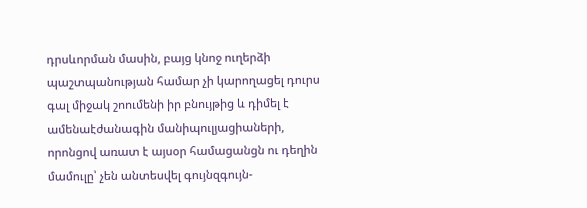դրսևորման մասին, բայց կնոջ ուղերձի պաշտպանության համար չի կարողացել դուրս գալ միջակ շոումենի իր բնույթից և դիմել է ամենաէժանագին մանիպուլյացիաների, որոնցով առատ է այսօր համացանցն ու դեղին մամուլը՝ չեն անտեսվել գույնզգույն-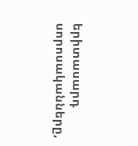երիտասարդ սորոսականները,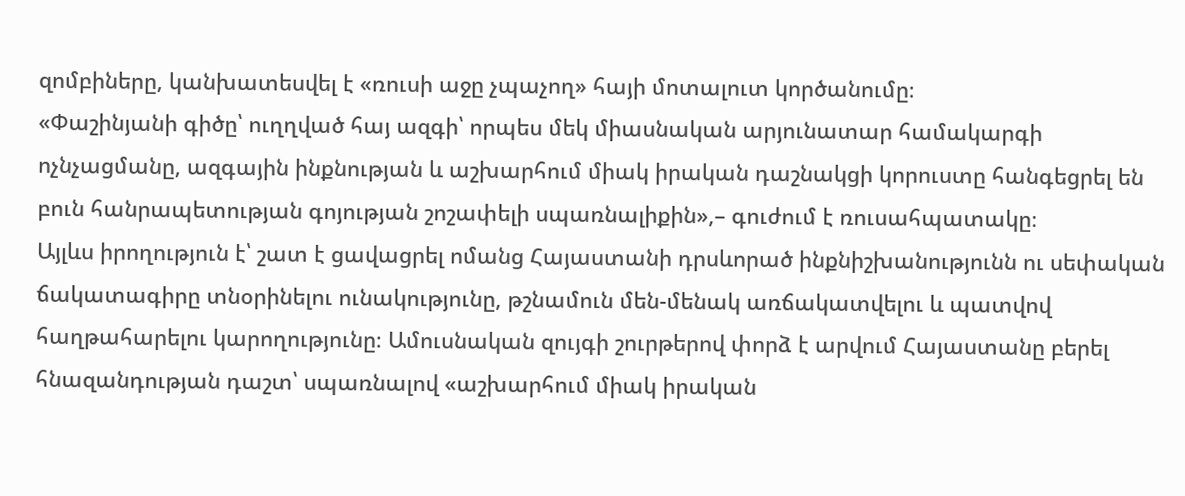զոմբիները, կանխատեսվել է «ռուսի աջը չպաչող» հայի մոտալուտ կործանումը։
«Փաշինյանի գիծը՝ ուղղված հայ ազգի՝ որպես մեկ միասնական արյունատար համակարգի ոչնչացմանը, ազգային ինքնության և աշխարհում միակ իրական դաշնակցի կորուստը հանգեցրել են բուն հանրապետության գոյության շոշափելի սպառնալիքին»,– գուժում է ռուսահպատակը։
Այլևս իրողություն է՝ շատ է ցավացրել ոմանց Հայաստանի դրսևորած ինքնիշխանությունն ու սեփական ճակատագիրը տնօրինելու ունակությունը, թշնամուն մեն-մենակ առճակատվելու և պատվով հաղթահարելու կարողությունը։ Ամուսնական զույգի շուրթերով փորձ է արվում Հայաստանը բերել հնազանդության դաշտ՝ սպառնալով «աշխարհում միակ իրական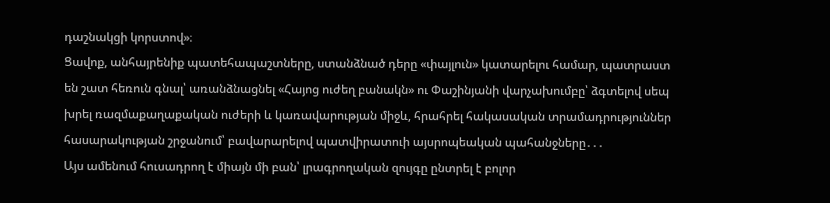դաշնակցի կորստով»։
Ցավոք, անհայրենիք պատեհապաշտները, ստանձնած դերը «փայլուն» կատարելու համար, պատրաստ են շատ հեռուն գնալ՝ առանձնացնել «Հայոց ուժեղ բանակն» ու Փաշինյանի վարչախումբը՝ ձգտելով սեպ խրել ռազմաքաղաքական ուժերի և կառավարության միջև, հրահրել հակասական տրամադրություններ հասարակության շրջանում՝ բավարարելով պատվիրատուի այսրոպեական պահանջները․․․
Այս ամենում հուսադրող է միայն մի բան՝ լրագրողական զույգը ընտրել է բոլոր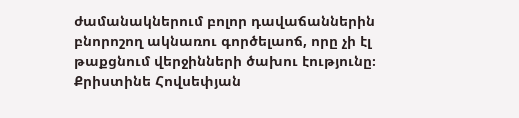ժամանակներում բոլոր դավաճաններին բնորոշող ակնառու գործելաոճ, որը չի էլ թաքցնում վերջինների ծախու էությունը։
Քրիստինե Հովսեփյան